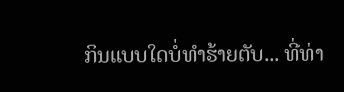ກິນແບບໃດບໍ່ທຳຮ້າຍຕັບ... ທີ່ທ່າ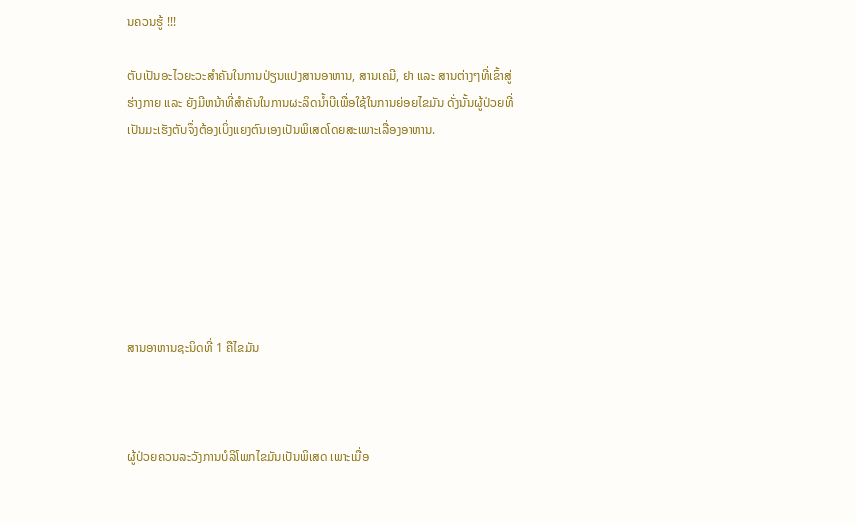ນຄວນຮູ້ !!!

ຕັບເປັນອະໄວຍະວະສຳຄັນໃນການປ່ຽນແປງສານອາຫານ, ສານເຄມີ, ຢາ ແລະ ສານຕ່າງໆທີ່ເຂົ້າສູ່ຮ່າງກາຍ ແລະ ຍັງມີຫນ້າທີ່ສຳຄັນໃນການຜະລິດນ້ຳບີເພື່ອໃຊ້ໃນການຍ່ອຍໄຂມັນ ດັ່ງນັ້ນຜູ້ປ່ວຍທີ່ເປັນມະເຮັງຕັບຈຶ່ງຕ້ອງເບິ່ງແຍງຕົນເອງເປັນພິເສດໂດຍສະເພາະເລື່ອງອາຫານ.







ສານອາຫານຊະນິດທີ່ 1 ຄືໄຂມັນ



ຜູ້ປ່ວຍຄວນລະວັງການບໍລິໂພກໄຂມັນເປັນພິເສດ ເພາະເມື່ອ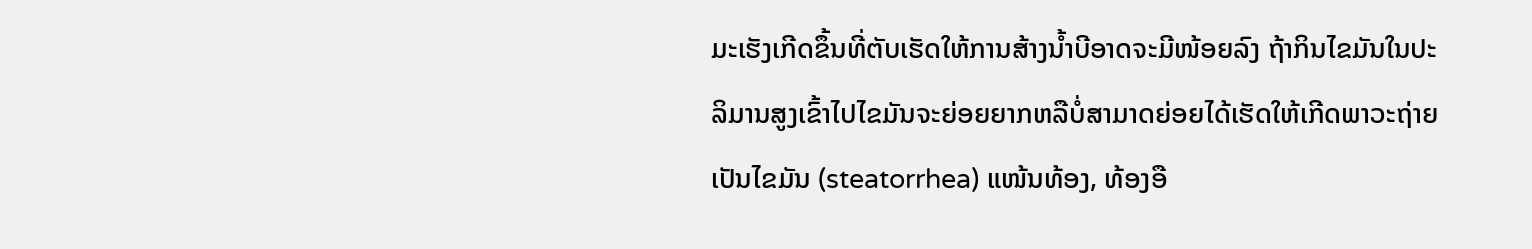ມະເຮັງເກີດຂຶ້ນທີ່ຕັບເຮັດໃຫ້ການສ້າງນ້ຳບີອາດຈະມີໜ້ອຍລົງ ຖ້າກິນໄຂມັນໃນປະລິມານສູງເຂົ້າໄປໄຂມັນຈະຍ່ອຍຍາກຫລືບໍ່ສາມາດຍ່ອຍໄດ້ເຮັດໃຫ້ເກີດພາວະຖ່າຍເປັນໄຂມັນ (steatorrhea) ແໜ້ນທ້ອງ, ທ້ອງອື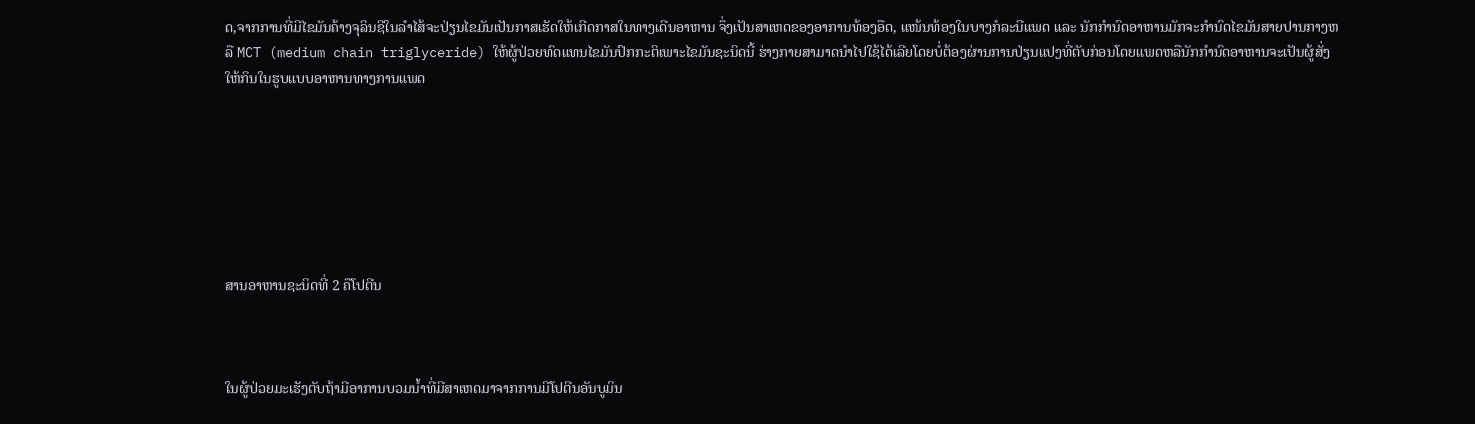ດ,ຈາກການທີ່ມີໄຂມັນຄ້າງຈຸລິນຊີໃນລຳໄສ້ຈະປ່ຽນໄຂມັນເປັນກາສເຮັດໃຫ້ເກີດກາສໃນທາງເດີນອາຫານ ຈຶ່ງເປັນສາເຫດຂອງອາການທ້ອງອືດ, ແໜ້ນທ້ອງໃນບາງກໍລະນີແພດ ແລະ ນັກກຳນົດອາຫານມັກຈະກຳນົດໄຂມັນສາຍປານກາງຫລື MCT (medium chain triglyceride) ໃຫ້ຜູ້ປ່ວຍທົດແທນໄຂມັນປົກກະຕິເພາະໄຂມັນຊະນິດນີ້ ຮ່າງກາຍສາມາດນຳໄປໃຊ້ໄດ້ເລີຍໂດຍບໍ່ຕ້ອງຜ່ານການປ່ຽນແປງທີ່ຕັບກ່ອນໂດຍແພດຫລືນັກກຳນົດອາຫານຈະເປັນຜູ້ສັ່ງໃຫ້ກິນໃນຮູບແບບອາຫານທາງການແພດ







ສານອາຫານຊະນິດທີ່ 2 ຄືໂປຕີນ



ໃນຜູ້ປ່ວຍມະເຮັງຕັບຖ້າມີອາການບວມນ້ຳທີ່ມີສາເຫດມາຈາກການມີໂປຕີນອັນບູມິນ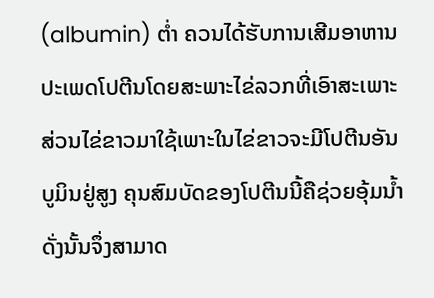(albumin) ຕ່ຳ ຄວນໄດ້ຮັບການເສີມອາຫານປະເພດໂປຕີນໂດຍສະພາະໄຂ່ລວກທີ່ເອົາສະເພາະສ່ວນໄຂ່ຂາວມາໃຊ້ເພາະໃນໄຂ່ຂາວຈະມີໂປຕີນອັນບູມິນຢູ່ສູງ ຄຸນສົມບັດຂອງໂປຕີນນີ້ຄືຊ່ວຍອຸ້ມນ້ຳ ດັ່ງນັ້ນຈຶ່ງສາມາດ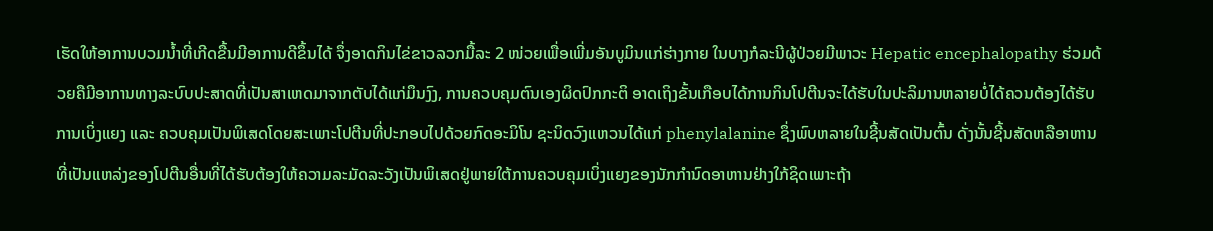ເຮັດໃຫ້ອາການບວມນ້ຳທີ່ເກີດຂື້ນມີອາການດີຂຶ້ນໄດ້ ຈຶ່ງອາດກິນໄຂ່ຂາວລວກມື້ລະ 2 ໜ່ວຍເພື່ອເພີ່ມອັນບູມິນແກ່ຮ່າງກາຍ ໃນບາງກໍລະນີຜູ້ປ່ວຍມີພາວະ Hepatic encephalopathy ຮ່ວມດ້ວຍຄືມີອາການທາງລະບົບປະສາດທີ່ເປັນສາເຫດມາຈາກຕັບໄດ້ແກ່ມຶນງົງ, ການຄວບຄຸມຕົນເອງຜິດປົກກະຕິ ອາດເຖິງຂັ້ນເກືອບໄດ້ການກິນໂປຕີນຈະໄດ້ຮັບໃນປະລິມານຫລາຍບໍ່ໄດ້ຄວນຕ້ອງໄດ້ຮັບການເບິ່ງແຍງ ແລະ ຄວບຄຸມເປັນພິເສດໂດຍສະເພາະໂປຕີນທີ່ປະກອບໄປດ້ວຍກົດອະມິໂນ ຊະນິດວົງແຫວນໄດ້ແກ່ phenylalanine ຊຶ່ງພົບຫລາຍໃນຊີ້ນສັດເປັນຕົ້ນ ດັ່ງນັ້ນຊີ້ນສັດຫລືອາຫານທີ່ເປັນແຫລ່ງຂອງໂປຕີນອື່ນທີ່ໄດ້ຮັບຕ້ອງໃຫ້ຄວາມລະມັດລະວັງເປັນພິເສດຢູ່ພາຍໃຕ້ການຄວບຄຸມເບິ່ງແຍງຂອງນັກກຳນົດອາຫານຢ່າງໃກ້ຊິດເພາະຖ້າ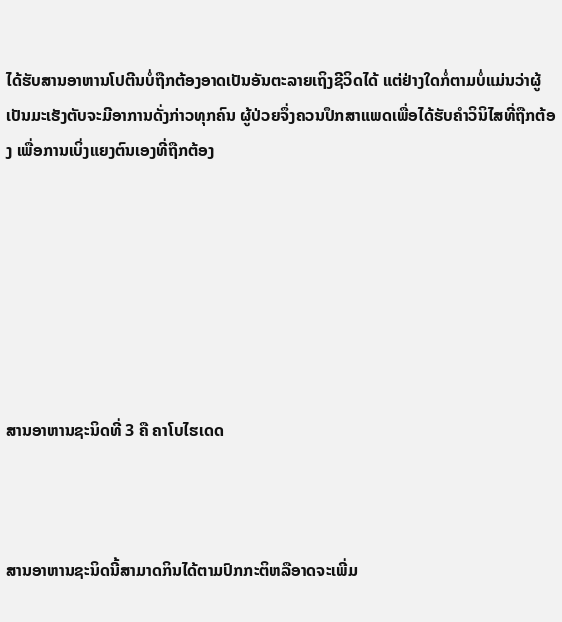ໄດ້ຮັບສານອາຫານໂປຕີນບໍ່ຖືກຕ້ອງອາດເປັນອັນຕະລາຍເຖິງຊີວິດໄດ້ ແຕ່ຢ່າງໃດກໍ່ຕາມບໍ່ແມ່ນວ່າຜູ້ເປັນມະເຮັງຕັບຈະມີອາການດັ່ງກ່າວທຸກຄົນ ຜູ້ປ່ວຍຈຶ່ງຄວນປຶກສາແພດເພື່ອໄດ້ຮັບຄຳວິນິໄສທີ່ຖືກຕ້ອງ ເພື່ອການເບິ່ງແຍງຕົນເອງທີ່ຖືກຕ້ອງ







ສານອາຫານຊະນິດທີ່ 3 ຄື ຄາໂບໄຮເດດ



ສານອາຫານຊະນິດນີ້ສາມາດກິນໄດ້ຕາມປົກກະຕິຫລືອາດຈະເພີ່ມ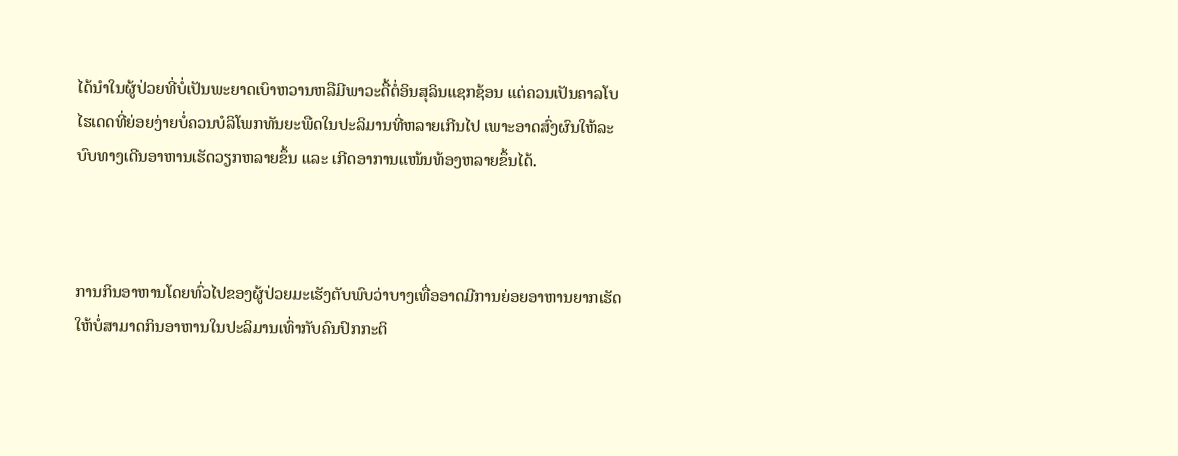ໄດ້ນຳໃນຜູ້ປ່ວຍທີ່ບໍ່ເປັນພະຍາດເບົາຫວານຫລືມີພາວະດື້ຕໍ່ອິນສຸລິນແຊກຊ້ອນ ແຕ່ຄວນເປັນຄາລໂບໄຮເດດທີ່ຍ່ອຍງ່າຍບໍ່ຄວນບໍລິໂພກທັນຍະພືດໃນປະລິມານທີ່ຫລາຍເກີນໄປ ເພາະອາດສົ່ງຜົນໃຫ້ລະບົບທາງເດີນອາຫານເຮັດວຽກຫລາຍຂຶ້ນ ແລະ ເກີດອາການແໜ້ນທ້ອງຫລາຍຂຶ້ນໄດ້.



ການກິນອາຫານໂດຍທົ່ວໄປຂອງຜູ້ປ່ວຍມະເຮັງຕັບພົບວ່າບາງເທື່ອອາດມີການຍ່ອຍອາຫານຍາກເຮັດໃຫ້ບໍ່ສາມາດກິນອາຫານໃນປະລິມານເທົ່າກັບຄົນປົກກະຕິ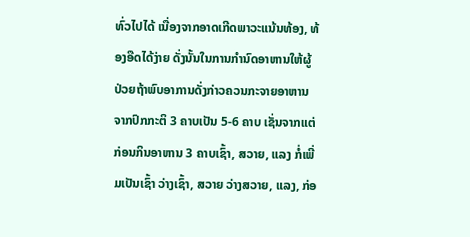ທົ່ວໄປໄດ້ ເນື່ອງຈາກອາດເກີດພາວະແນ້ນທ້ອງ, ທ້ອງອືດໄດ້ງ່າຍ ດັ່ງນັ້ນໃນການກຳນົດອາຫານໃຫ້ຜູ້ປ່ວຍຖ້າພົບອາການດັ່ງກ່າວຄວນກະຈາຍອາຫານຈາກປົກກະຕິ 3 ຄາບເປັນ 5-6 ຄາບ ເຊັ່ນຈາກແຕ່ກ່ອນກິນອາຫານ 3 ຄາບເຊົ້າ, ສວາຍ, ແລງ ກໍ່ເພີ່ມເປັນເຊົ້າ ວ່າງເຊົ້າ, ສວາຍ ວ່າງສວາຍ, ແລງ, ກ່ອ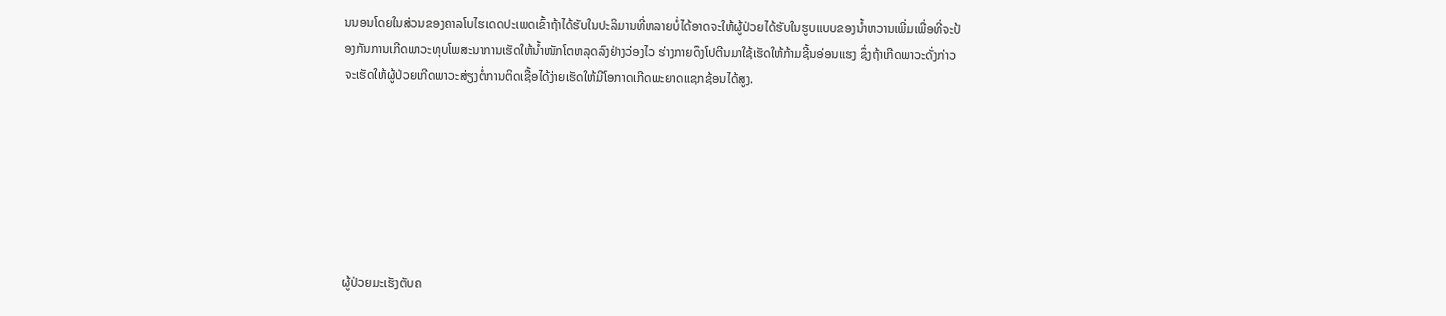ນນອນໂດຍໃນສ່ວນຂອງຄາລໂບໄຮເດດປະເພດເຂົ້າຖ້າໄດ້ຮັບໃນປະລິມານທີ່ຫລາຍບໍ່ໄດ້ອາດຈະໃຫ້ຜູ້ປ່ວຍໄດ້ຮັບໃນຮູບແບບຂອງນ້ຳຫວານເພີ່ມເພື່ອທີ່ຈະປ້ອງກັນການເກີດພາວະທຸບໂພສະນາການເຮັດໃຫ້ນ້ຳໜັກໂຕຫລຸດລົງຢ່າງວ່ອງໄວ ຮ່າງກາຍດຶງໂປຕີນມາໃຊ້ເຮັດໃຫ້ກ້າມຊີ້ນອ່ອນແຮງ ຊຶ່ງຖ້າເກີດພາວະດັ່ງກ່າວຈະເຮັດໃຫ້ຜູ້ປ່ວຍເກີດພາວະສ່ຽງຕໍ່ການຕິດເຊື້ອໄດ້ງ່າຍເຮັດໃຫ້ມີໂອກາດເກີດພະຍາດແຊກຊ້ອນໄດ້ສູງ.







ຜູ້ປ່ວຍມະເຮັງຕັບຄ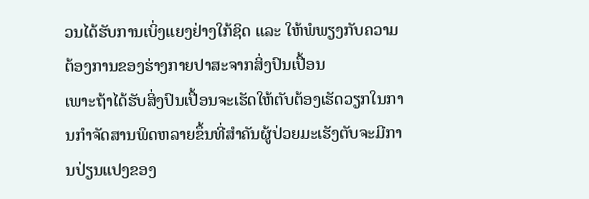ວນໄດ້ຮັບການເບິ່ງແຍງຢ່າງໃກ້ຊິດ ແລະ ໃຫ້ພໍພຽງກັບຄວາມຕ້ອງການຂອງຮ່າງກາຍປາສະຈາກສິ່ງປົນເປື້ອນ
ເພາະຖ້າໄດ້ຮັບສິ່ງປົນເປື້ອນຈະເຮັດໃຫ້ຕັບຕ້ອງເຮັດວຽກໃນການກຳຈັດສານພິດຫລາຍຂຶ້ນທີ່ສຳຄັນຜູ້ປ່ວຍມະເຮັງຕັບຈະມີການປ່ຽນແປງຂອງ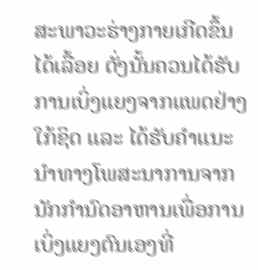ສະພາວະຮ່າງກາຍເກີດຂຶ້ນໄດ້ເລື້ອຍ ດັ່ງນັ້ນຄວນໄດ້ຮັບການເບິ່ງແຍງຈາກແພດຢ່າງໃກ້ຊິດ ແລະ ໄດ້ຮັບຄຳແນະນຳທາງໂພສະນາການຈາກນັກກຳນົດອາຫານເພື່ອການເບິ່ງແຍງຕົນເອງທີ່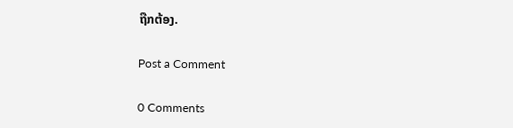ຖືກຕ້ອງ.

Post a Comment

0 Comments